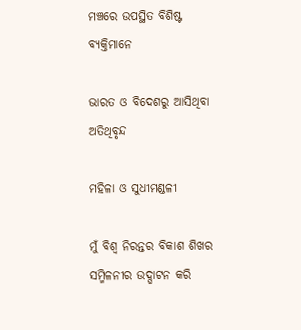ମଞ୍ଚରେ ଉପସ୍ଥିତ ବିଶିଷ୍ଟ ବ୍ୟକ୍ତିମାନେ

ଭାରତ ଓ ବିଦେଶରୁ ଆସିଥିବା ଅତିଥିବୃନ୍ଦ

ମହିଳା ଓ ସୁଧୀମଣ୍ଡଳୀ

ମୁଁ ବିଶ୍ୱ ନିରନ୍ତର ବିକାଶ ଶିଖର ସମ୍ମିଳନୀର ଉଦ୍ଘାଟନ କରି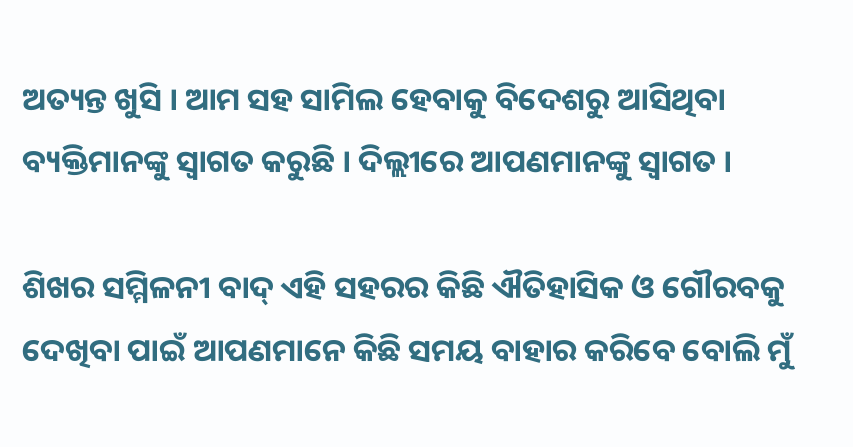ଅତ୍ୟନ୍ତ ଖୁସି । ଆମ ସହ ସାମିଲ ହେବାକୁ ବିଦେଶରୁ ଆସିଥିବା ବ୍ୟକ୍ତିମାନଙ୍କୁ ସ୍ୱାଗତ କରୁଛି । ଦିଲ୍ଲୀରେ ଆପଣମାନଙ୍କୁ ସ୍ୱାଗତ ।

ଶିଖର ସମ୍ମିଳନୀ ବାଦ୍ ଏହି ସହରର କିଛି ଐତିହାସିକ ଓ ଗୌରବକୁ ଦେଖିବା ପାଇଁ ଆପଣମାନେ କିଛି ସମୟ ବାହାର କରିବେ ବୋଲି ମୁଁ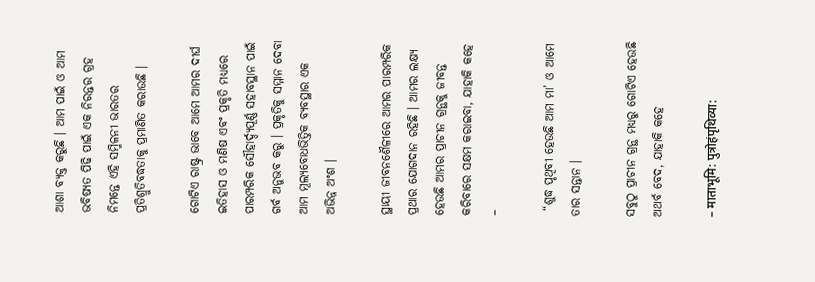ଆଶା ବ୍ୟକ୍ତ କରୁଛି । ଆମ ପାଇଁ ଓ ଆମ ଭବିଷ୍ୟତ ପିଢି ପାଇଁ ଏକ ନିରନ୍ତର ଗ୍ରହ ନିମନ୍ତେ ଏହି ସମ୍ମିଳନୀ ଭାରତର ପ୍ରତିଶ୍ରୁତିବଦ୍ଧତାକୁ ପ୍ରମାଣିତ କରାଉଛି ।

ଗୋଟିଏ ରାଷ୍ଟ୍ର ଭାବେ ଆମେ ଆମର ଦୀର୍ଘ ଇତିହାସ ଓ ମଣିଷ ଏବଂ ପ୍ରକୃତି ମଧ୍ୟରେ ପାରମ୍ପରିକ ସୌହାର୍ଦ୍ଦ୍ୟପୂର୍ଣ୍ଣ ସହାବସ୍ଥାନ ପାଇଁ ଗର୍ବ ଅନୁଭବ କରୁ । ପ୍ରକୃତିକୁ ସମ୍ମାନ ଦେବା ଆମ ମୂଲ୍ୟବୋଧଭିତ୍ତିକ ବ୍ୟବସ୍ଥାର ଏକ ଅଭିନ୍ନ ଅଂଶ ।

ସ୍ଥାୟୀ ଜୀବନଶୈଳୀରେ ଆମର ପାରମ୍ପରିକ ପ୍ରଥାର ଯୋଗଦାନ ରହିଛି । ଆମର ଲକ୍ଷ୍ୟ ହେଉଛି ଆମର ପ୍ରାଚୀନ ଗ୍ରନ୍ଥକୁ ଜୀବନ୍ତ କରିବାରେ ସକ୍ଷମ କରାଇବା, ଯାହାକି କହେ –

 “ଶୁଦ୍ଧ ପୃଥିବୀ ହେଉଛି ଆମ ମା’ ଓ ଆମେ ତାର ସନ୍ତାନ ।

ସବୁଠୁ ପ୍ରାଚୀନ ଗ୍ରନ୍ଥ ମଧ୍ୟରୁ ଗୋଟିଏ ହେଉଛି ଅଥର୍ବ ବେଦ, ଯାହାକି କହେ

– माताभूमि: पुत्रोहंपृथिव्या: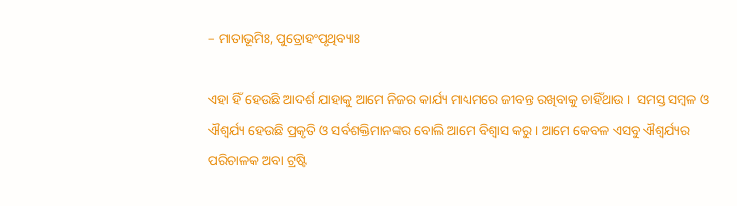– ମାତାଭୂମିଃ, ପୁତ୍ରୋହଂପୃଥିବ୍ୟାଃ

ଏହା ହିଁ ହେଉଛି ଆଦର୍ଶ ଯାହାକୁ ଆମେ ନିଜର କାର୍ଯ୍ୟ ମାଧ୍ୟମରେ ଜୀବନ୍ତ ରଖିବାକୁ ଚାହିଁଥାଉ ।  ସମସ୍ତ ସମ୍ବଳ ଓ ଐଶ୍ୱର୍ଯ୍ୟ ହେଉଛି ପ୍ରକୃତି ଓ ସର୍ବଶକ୍ତିମାନଙ୍କର ବୋଲି ଆମେ ବିଶ୍ୱାସ କରୁ । ଆମେ କେବଳ ଏସବୁ ଐଶ୍ୱର୍ଯ୍ୟର ପରିଚାଳକ ଅବା ଟ୍ରଷ୍ଟି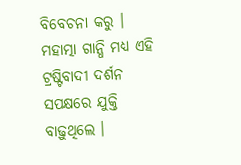ବିବେଚନା କରୁ । ମହାତ୍ମା ଗାନ୍ଧି ମଧ୍ୟ ଏହି ଟ୍ରଷ୍ଟିବାଦୀ ଦର୍ଶନ ସପକ୍ଷରେ ଯୁକ୍ତି ବାଢ଼ୁଥିଲେ ।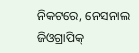ନିକଟରେ, ନେସନାଲ ଜିଓଗ୍ରାପିକ୍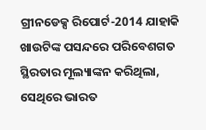ଗ୍ରୀନଡେକ୍ସ ରିପୋର୍ଟ-2014 ଯାହାକି ଖାଉଟିଙ୍କ ପସନ୍ଦରେ ପରିବେଶଗତ ସ୍ଥିରତାର ମୂଲ୍ୟାଙ୍କନ କରିଥିଲା, ସେଥିରେ ଭାରତ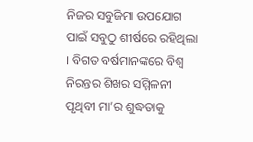ନିଜର ସବୁଜିମା ଉପଯୋଗ ପାଇଁ ସବୁଠୁ ଶୀର୍ଷରେ ରହିଥିଲା । ବିଗତ ବର୍ଷମାନଙ୍କରେ ବିଶ୍ୱ ନିରନ୍ତର ଶିଖର ସମ୍ମିଳନୀ ପୃଥିବୀ ମା’ର ଶୁଦ୍ଧତାକୁ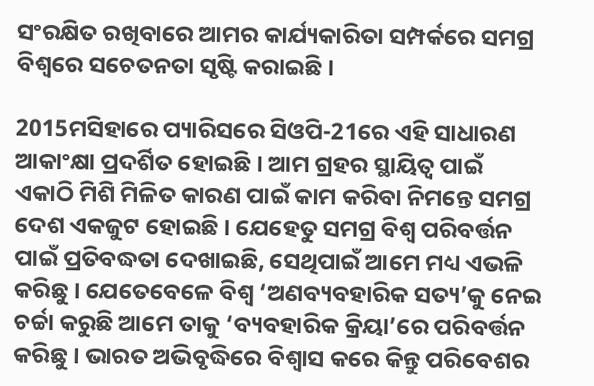ସଂରକ୍ଷିତ ରଖିବାରେ ଆମର କାର୍ଯ୍ୟକାରିତା ସମ୍ପର୍କରେ ସମଗ୍ର ବିଶ୍ୱରେ ସଚେତନତା ସୃଷ୍ଟି କରାଇଛି ।

2015ମସିହାରେ ପ୍ୟାରିସରେ ସିଓପି-21ରେ ଏହି ସାଧାରଣ ଆକାଂକ୍ଷା ପ୍ରଦର୍ଶିତ ହୋଇଛି । ଆମ ଗ୍ରହର ସ୍ଥାୟିତ୍ୱ ପାଇଁ ଏକାଠି ମିଶି ମିଳିତ କାରଣ ପାଇଁ କାମ କରିବା ନିମନ୍ତେ ସମଗ୍ର ଦେଶ ଏକଜୁଟ ହୋଇଛି । ଯେହେତୁ ସମଗ୍ର ବିଶ୍ୱ ପରିବର୍ତ୍ତନ ପାଇଁ ପ୍ରତିବଦ୍ଧତା ଦେଖାଇଛି, ସେଥିପାଇଁ ଆମେ ମଧ୍ୟ ଏଭଳି କରିଛୁ । ଯେତେବେଳେ ବିଶ୍ୱ ‘ଅଣବ୍ୟବହାରିକ ସତ୍ୟ’କୁ ନେଇ ଚର୍ଚ୍ଚା କରୁଛି ଆମେ ତାକୁ ‘ବ୍ୟବହାରିକ କ୍ରିୟା’ରେ ପରିବର୍ତ୍ତନ କରିଛୁ । ଭାରତ ଅଭିବୃଦ୍ଧିରେ ବିଶ୍ୱାସ କରେ କିନ୍ତୁ ପରିବେଶର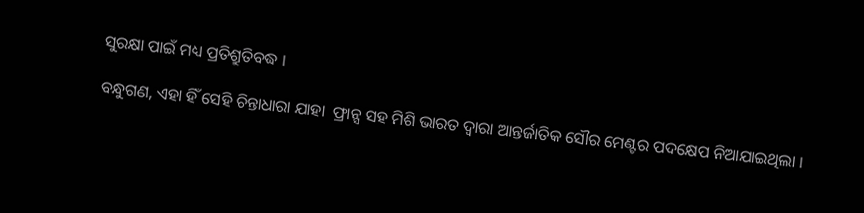ସୁରକ୍ଷା ପାଇଁ ମଧ୍ୟ ପ୍ରତିଶ୍ରୁତିବଦ୍ଧ ।

ବନ୍ଧୁଗଣ, ଏହା ହିଁ ସେହି ଚିନ୍ତାଧାରା ଯାହା  ଫ୍ରାନ୍ସ ସହ ମିଶି ଭାରତ ଦ୍ୱାରା ଆନ୍ତର୍ଜାତିକ ସୌର ମେଣ୍ଟର ପଦକ୍ଷେପ ନିଆଯାଇଥିଲା ।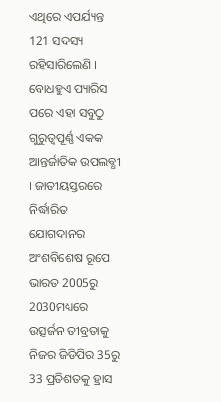ଏଥିରେ ଏପର୍ଯ୍ୟନ୍ତ 121 ସଦସ୍ୟ ରହିସାରିଲେଣି । ବୋଧହୁଏ ପ୍ୟାରିସ ପରେ ଏହା ସବୁଠୁ ଗୁରୁତ୍ୱପୂର୍ଣ୍ଣ ଏକକ ଆନ୍ତର୍ଜାତିକ ଉପଲବ୍ଧୀ । ଜାତୀୟସ୍ତରରେ ନିର୍ଦ୍ଧାରିତ ଯୋଗଦାନର ଅଂଶବିଶେଷ ରୂପେ ଭାରତ 2005ରୁ 2030ମଧ୍ୟରେ ଉତ୍ସର୍ଜନ ତୀବ୍ରତାକୁ ନିଜର ଜିଡିପିର 35ରୁ 33 ପ୍ରତିଶତକୁ ହ୍ରାସ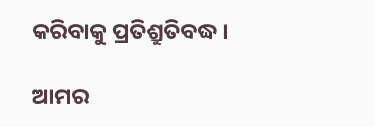କରିବାକୁ ପ୍ରତିଶ୍ରୁତିବଦ୍ଧ ।

ଆମର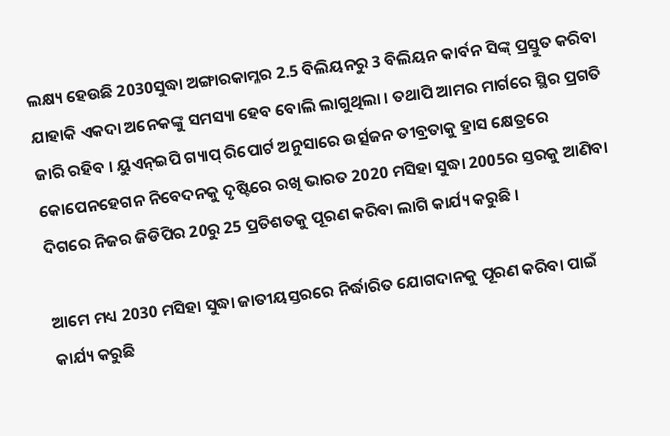ଲକ୍ଷ୍ୟ ହେଉଛି 2030ସୁଦ୍ଧା ଅଙ୍ଗାରକାମ୍ଳର 2.5 ବିଲିୟନରୁ 3 ବିଲିୟନ କାର୍ବନ ସିଙ୍କ୍ ପ୍ରସ୍ତୁତ କରିବା ଯାହାକି ଏକଦା ଅନେକଙ୍କୁ ସମସ୍ୟା ହେବ ବୋଲି ଲାଗୁଥିଲା । ତଥାପି ଆମର ମାର୍ଗରେ ସ୍ଥିର ପ୍ରଗତି ଜାରି ରହିବ । ୟୁଏନ୍ଇପି ଗ୍ୟାପ୍ ରିପୋର୍ଟ ଅନୁସାରେ ଉର୍ତ୍ସଜନ ତୀବ୍ରତାକୁ ହ୍ରାସ କ୍ଷେତ୍ରରେ କୋପେନହେଗନ ନିବେଦନକୁ ଦୃଷ୍ଟିରେ ରଖି ଭାରତ 2020 ମସିହା ସୁଦ୍ଧା 2005ର ସ୍ତରକୁ ଆଣିବା ଦିଗରେ ନିଜର ଜିଡିପିର 20ରୁ 25 ପ୍ରତିଶତକୁ ପୂରଣ କରିବା ଲାଗି କାର୍ଯ୍ୟ କରୁଛି ।

ଆମେ ମଧ୍ୟ 2030 ମସିହା ସୁଦ୍ଧା ଜାତୀୟସ୍ତରରେ ନିର୍ଦ୍ଧାରିତ ଯୋଗଦାନକୁ ପୂରଣ କରିବା ପାଇଁ କାର୍ଯ୍ୟ କରୁଛି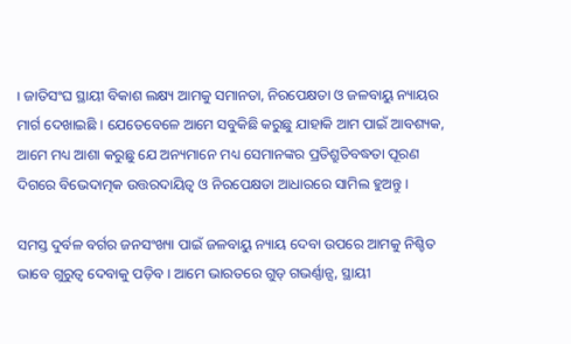। ଜାତିସଂଘ ସ୍ଥାୟୀ ବିକାଶ ଲକ୍ଷ୍ୟ ଆମକୁ ସମାନତା, ନିରପେକ୍ଷତା ଓ ଜଳବାୟୁ ନ୍ୟାୟର ମାର୍ଗ ଦେଖାଇଛି । ଯେତେବେଳେ ଆମେ ସବୁକିଛି କରୁଛୁ ଯାହାକି ଆମ ପାଇଁ ଆବଶ୍ୟକ, ଆମେ ମଧ୍ୟ ଆଶା କରୁଛୁ ଯେ ଅନ୍ୟମାନେ ମଧ୍ୟ ସେମାନଙ୍କର ପ୍ରତିଶ୍ରୁତିବଦ୍ଧତା ପୂରଣ ଦିଗରେ ବିଭେଦାତ୍ମକ ଉତ୍ତରଦାୟିତ୍ୱ ଓ ନିରପେକ୍ଷତା ଆଧାରରେ ସାମିଲ ହୁଅନ୍ତୁ ।

ସମସ୍ତ ଦୁର୍ବଳ ବର୍ଗର ଜନସଂଖ୍ୟା ପାଇଁ ଜଳବାୟୁ ନ୍ୟାୟ ଦେବା ଉପରେ ଆମକୁ ନିଶ୍ଚିତ ଭାବେ ଗୁରୁତ୍ୱ ଦେବାକୁ ପଡ଼ିବ । ଆମେ ଭାରତରେ ଗୁଡ୍ ଗଭର୍ଣ୍ଣାନ୍ସ, ସ୍ଥାୟୀ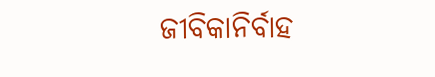ଜୀବିକାନିର୍ବାହ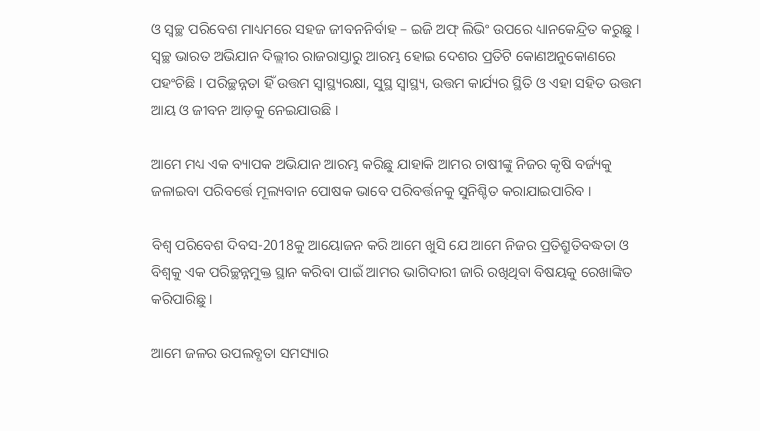ଓ ସ୍ୱଚ୍ଛ ପରିବେଶ ମାଧ୍ୟମରେ ସହଜ ଜୀବନନିର୍ବାହ – ଇଜି ଅଫ୍ ଲିଭିଂ ଉପରେ ଧ୍ୟାନକେନ୍ଦ୍ରିତ କରୁଛୁ । ସ୍ୱଚ୍ଛ ଭାରତ ଅଭିଯାନ ଦିଲ୍ଲୀର ରାଜରାସ୍ତାରୁ ଆରମ୍ଭ ହୋଇ ଦେଶର ପ୍ରତିଟି କୋଣଅନୁକୋଣରେ ପହଂଚିଛି । ପରିଚ୍ଛନ୍ନତା ହିଁ ଉତ୍ତମ ସ୍ୱାସ୍ଥ୍ୟରକ୍ଷା, ସୁସ୍ଥ ସ୍ୱାସ୍ଥ୍ୟ, ଉତ୍ତମ କାର୍ଯ୍ୟର ସ୍ଥିତି ଓ ଏହା ସହିତ ଉତ୍ତମ ଆୟ ଓ ଜୀବନ ଆଡ଼କୁ ନେଇଯାଉଛି ।

ଆମେ ମଧ୍ୟ ଏକ ବ୍ୟାପକ ଅଭିଯାନ ଆରମ୍ଭ କରିଛୁ ଯାହାକି ଆମର ଚାଷୀଙ୍କୁ ନିଜର କୃଷି ବର୍ଜ୍ୟକୁ ଜଳାଇବା ପରିବର୍ତ୍ତେ ମୂଲ୍ୟବାନ ପୋଷକ ଭାବେ ପରିବର୍ତ୍ତନକୁ ସୁନିଶ୍ଚିତ କରାଯାଇପାରିବ ।

ବିଶ୍ୱ ପରିବେଶ ଦିବସ-2018କୁ ଆୟୋଜନ କରି ଆମେ ଖୁସି ଯେ ଆମେ ନିଜର ପ୍ରତିଶ୍ରୁତିବଦ୍ଧତା ଓ ବିଶ୍ୱକୁ ଏକ ପରିଚ୍ଛନ୍ନମୁକ୍ତ ସ୍ଥାନ କରିବା ପାଇଁ ଆମର ଭାଗିଦାରୀ ଜାରି ରଖିଥିବା ବିଷୟକୁ ରେଖାଙ୍କିତ କରିପାରିଛୁ ।

ଆମେ ଜଳର ଉପଲବ୍ଧତା ସମସ୍ୟାର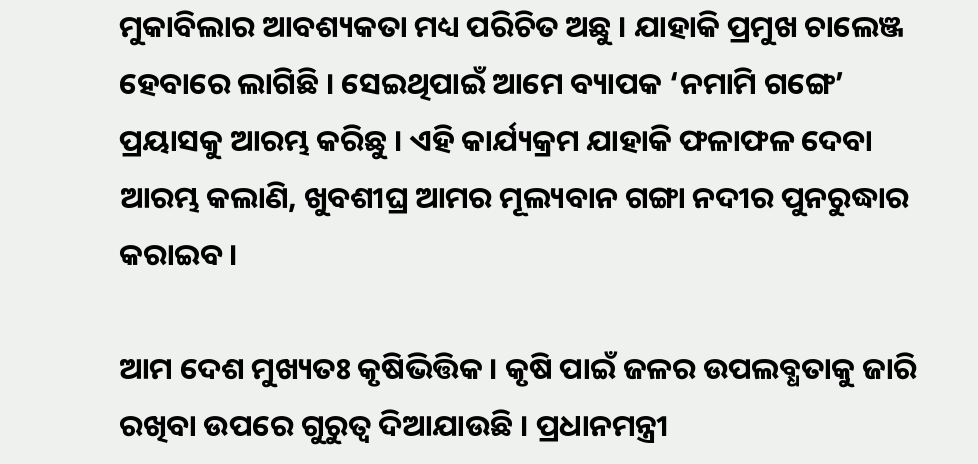ମୁକାବିଲାର ଆବଶ୍ୟକତା ମଧ୍ୟ ପରିଚିତ ଅଛୁ । ଯାହାକି ପ୍ରମୁଖ ଚାଲେଞ୍ଜ ହେବାରେ ଲାଗିଛି । ସେଇଥିପାଇଁ ଆମେ ବ୍ୟାପକ ‘ନମାମି ଗଙ୍ଗେ’ ପ୍ରୟାସକୁ ଆରମ୍ଭ କରିଛୁ । ଏହି କାର୍ଯ୍ୟକ୍ରମ ଯାହାକି ଫଳାଫଳ ଦେବା ଆରମ୍ଭ କଲାଣି, ଖୁବଶୀଘ୍ର ଆମର ମୂଲ୍ୟବାନ ଗଙ୍ଗା ନଦୀର ପୁନରୁଦ୍ଧାର କରାଇବ ।

ଆମ ଦେଶ ମୁଖ୍ୟତଃ କୃଷିଭିତ୍ତିକ । କୃଷି ପାଇଁ ଜଳର ଉପଲବ୍ଧତାକୁ ଜାରି ରଖିବା ଉପରେ ଗୁରୁତ୍ୱ ଦିଆଯାଉଛି । ପ୍ରଧାନମନ୍ତ୍ରୀ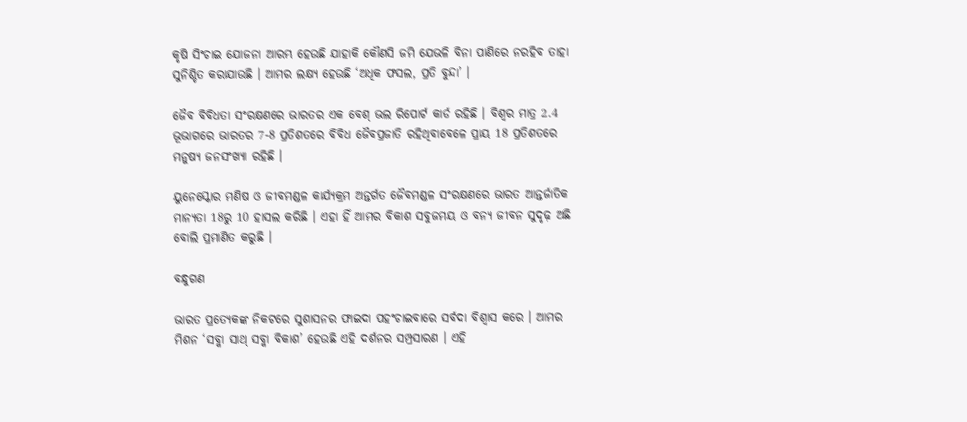କୃଷି ସିଂଚାଇ ଯୋଜନା ଆରମ୍ଭ ହେଉଛି ଯାହାକି କୌଣସି ଜମି ଯେଭଳି ବିନା ପାଣିରେ ନରହିବ ତାହା ସୁନିଶ୍ଚିତ କରାଯାଉଛି । ଆମର ଲକ୍ଷ୍ୟ ହେଉଛି ‘ଅଧିକ ଫସଲ, ପ୍ରତି ବୁନ୍ଦା’ ।

ଜୈବ ବିବିଧତା ସଂରକ୍ଷଣରେ ଭାରତର ଏକ ବେଶ୍ ଭଲ ରିପୋର୍ଟ କାର୍ଡ ରହିଛି । ବିଶ୍ୱର ମାତ୍ର 2.4 ଭୂଭାଗରେ ଭାରତର 7-8 ପ୍ରତିଶତରେ ବିବିଧ ଜୈବପ୍ରଜାତି ରହିଥିବାବେଳେ ପ୍ରାୟ 18 ପ୍ରତିଶତରେ ମନୁଷ୍ୟ ଜନସଂଖ୍ୟା ରହିଛି ।

ୟୁନେସ୍କୋର ମଣିଷ ଓ ଜୀବମଣ୍ଡଳ କାର୍ଯ୍ୟକ୍ରମ ଅନ୍ତର୍ଗତ ଜୈବମଣ୍ଡଳ ସଂରକ୍ଷଣରେ ଭାରତ ଆନ୍ତର୍ଜାତିକ ମାନ୍ୟତା 18ରୁ 10 ହାସଲ କରିଛି । ଏହା ହିଁ ଆମର ବିକାଶ ସବୁଜମୟ ଓ ବନ୍ୟ ଜୀବନ ସୁଦୃଢ଼ ଅଛି ବୋଲି ପ୍ରମାଣିତ କରୁଛି ।

ବନ୍ଧୁଗଣ

ଭାରତ ପ୍ରତ୍ୟେକଙ୍କ ନିକଟରେ ସୁଶାସନର ଫାଇଦା ପହଂଚାଇବାରେ ସର୍ବଦା ବିଶ୍ୱାସ କରେ । ଆମର ମିଶନ ‘ସବ୍କା ସାଥ୍ ସବ୍କା ବିକାଶ’ ହେଉଛି ଏହି ଦର୍ଶନର ସମ୍ପ୍ରସାରଣ । ଏହି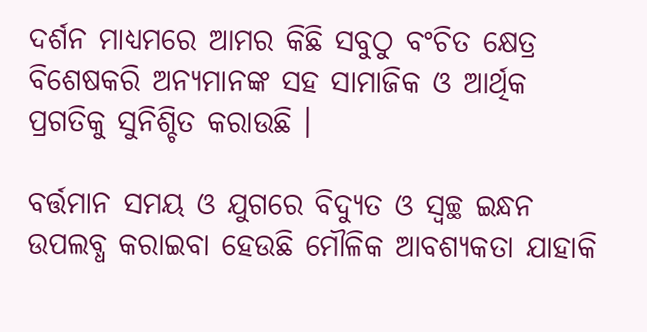ଦର୍ଶନ ମାଧ୍ୟମରେ ଆମର କିଛି ସବୁଠୁ ବଂଚିତ କ୍ଷେତ୍ର ବିଶେଷକରି ଅନ୍ୟମାନଙ୍କ ସହ ସାମାଜିକ ଓ ଆର୍ଥିକ ପ୍ରଗତିକୁ ସୁନିଶ୍ଚିତ କରାଉଛି ।

ବର୍ତ୍ତମାନ ସମୟ ଓ ଯୁଗରେ ବିଦ୍ୟୁତ ଓ ସ୍ଵଚ୍ଛ ଇନ୍ଧନ ଉପଲବ୍ଧ କରାଇବା ହେଉଛି ମୌଳିକ ଆବଶ୍ୟକତା ଯାହାକି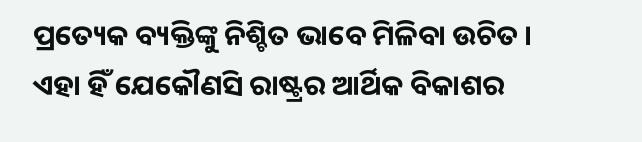ପ୍ରତ୍ୟେକ ବ୍ୟକ୍ତିଙ୍କୁ ନିଶ୍ଚିତ ଭାବେ ମିଳିବା ଉଚିତ । ଏହା ହିଁ ଯେକୌଣସି ରାଷ୍ଟ୍ରର ଆର୍ଥିକ ବିକାଶର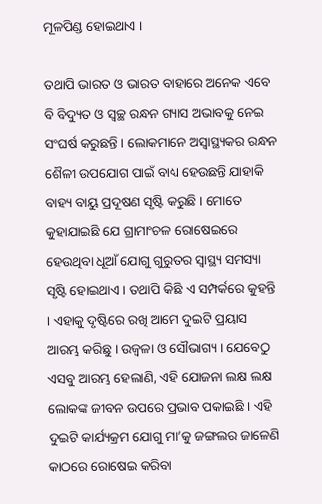ମୂଳପିଣ୍ଡ ହୋଇଥାଏ ।

ତଥାପି ଭାରତ ଓ ଭାରତ ବାହାରେ ଅନେକ ଏବେ ବି ବିଦ୍ୟୁତ ଓ ସ୍ୱଚ୍ଛ ରନ୍ଧନ ଗ୍ୟାସ ଅଭାବକୁ ନେଇ ସଂଘର୍ଷ କରୁଛନ୍ତି । ଲୋକମାନେ ଅସ୍ୱାସ୍ଥ୍ୟକର ରନ୍ଧନ ଶୈଳୀ ଉପଯୋଗ ପାଇଁ ବାଧ୍ୟ ହେଉଛନ୍ତି ଯାହାକି ବାହ୍ୟ ବାୟୁ ପ୍ରଦୂଷଣ ସୃଷ୍ଟି କରୁଛି । ମୋତେ କୁହାଯାଇଛି ଯେ ଗ୍ରାମାଂଚଳ ରୋଷେଇରେ ହେଉଥିବା ଧୂଆଁ ଯୋଗୁ ଗୁରୁତର ସ୍ୱାସ୍ଥ୍ୟ ସମସ୍ୟା ସୃଷ୍ଟି ହୋଇଥାଏ । ତଥାପି କିଛି ଏ ସମ୍ପର୍କରେ କୁହନ୍ତି । ଏହାକୁ ଦୃଷ୍ଟିରେ ରଖି ଆମେ ଦୁଇଟି ପ୍ରୟାସ ଆରମ୍ଭ କରିଛୁ । ଉଜ୍ୱଳା ଓ ସୌଭାଗ୍ୟ । ଯେବେଠୁ ଏସବୁ ଆରମ୍ଭ ହେଲାଣି, ଏହି ଯୋଜନା ଲକ୍ଷ ଲକ୍ଷ ଲୋକଙ୍କ ଜୀବନ ଉପରେ ପ୍ରଭାବ ପକାଇଛି । ଏହି ଦୁଇଟି କାର୍ଯ୍ୟକ୍ରମ ଯୋଗୁ ମା’କୁ ଜଙ୍ଗଲର ଜାଳେଣି କାଠରେ ରୋଷେଇ କରିବା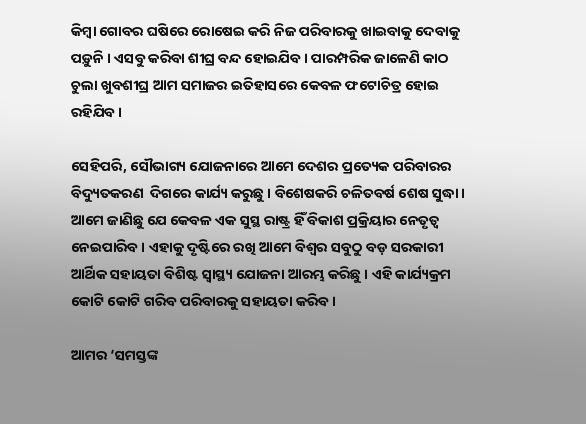କିମ୍ବା ଗୋବର ଘଷିରେ ରୋଷେଇ କରି ନିଜ ପରିବାରକୁ ଖାଇବାକୁ ଦେବାକୁ ପଡ଼ୁନି । ଏସବୁ କରିବା ଶୀଘ୍ର ବନ୍ଦ ହୋଇଯିବ । ପାରମ୍ପରିକ ଜାଳେଣି କାଠ ଚୁଲା ଖୁବଶୀଘ୍ର ଆମ ସମାଜର ଇତିହାସରେ କେବଳ ଫଟୋଚିତ୍ର ହୋଇ ରହିଯିବ ।

ସେହିପରି, ସୌଭାଗ୍ୟ ଯୋଜନାରେ ଆମେ ଦେଶର ପ୍ରତ୍ୟେକ ପରିବାରର ବିଦ୍ୟୁତକରଣ  ଦିଗରେ କାର୍ଯ୍ୟ କରୁଛୁ । ବିଶେଷକରି ଚଳିତବର୍ଷ ଶେଷ ସୁଦ୍ଧା । ଆମେ ଜାଣିଛୁ ଯେ କେବଳ ଏକ ସୁସ୍ଥ ରାଷ୍ଟ୍ର ହିଁ ବିକାଶ ପ୍ରକ୍ରିୟାର ନେତୃତ୍ୱ ନେଇପାରିବ । ଏହାକୁ ଦୃଷ୍ଟିରେ ରଖି ଆମେ ବିଶ୍ୱର ସବୁଠୁ ବଡ଼ ସରକାରୀ ଆର୍ଥିକ ସହାୟତା ବିଶିଷ୍ଟ ସ୍ୱାସ୍ଥ୍ୟ ଯୋଜନା ଆରମ୍ଭ କରିଛୁ । ଏହି କାର୍ଯ୍ୟକ୍ରମ କୋଟି କୋଟି ଗରିବ ପରିବାରକୁ ସହାୟତା କରିବ ।

ଆମର ‘ସମସ୍ତଙ୍କ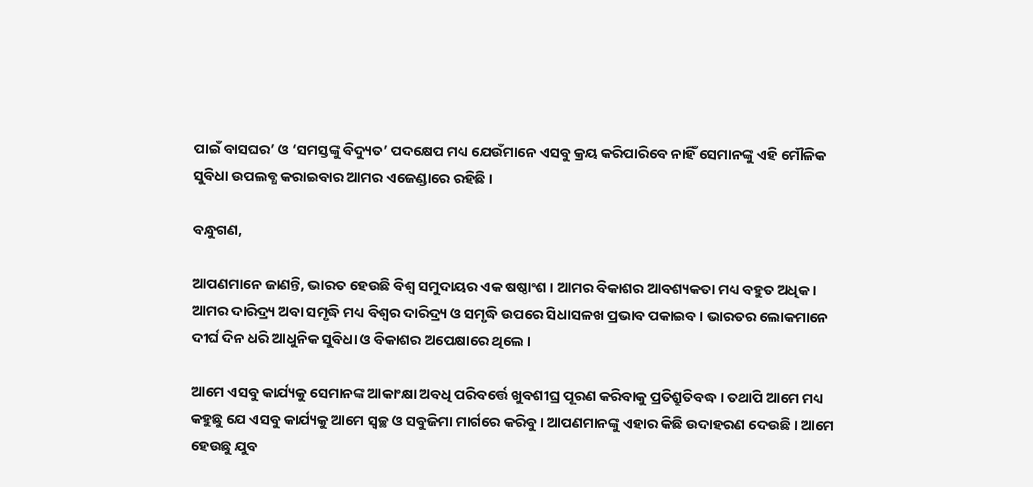ପାଇଁ ବାସଘର’ ଓ ‘ସମସ୍ତଙ୍କୁ ବିଦ୍ୟୁତ’ ପଦକ୍ଷେପ ମଧ୍ୟ ଯେଉଁମାନେ ଏସବୁ କ୍ରୟ କରିପାରିବେ ନାହିଁ ସେମାନଙ୍କୁ ଏହି ମୌଳିକ ସୁବିଧା ଉପଲବ୍ଧ କରାଇବାର ଆମର ଏଜେଣ୍ଡାରେ ରହିଛି ।

ବନ୍ଧୁଗଣ,

ଆପଣମାନେ ଜାଣନ୍ତି, ଭାରତ ହେଉଛି ବିଶ୍ୱ ସମୁଦାୟର ଏକ ଷଷ୍ଠାଂଶ । ଆମର ବିକାଶର ଆବଶ୍ୟକତା ମଧ୍ୟ ବହୁତ ଅଧିକ । ଆମର ଦାରିଦ୍ର୍ୟ ଅବା ସମୃଦ୍ଧି ମଧ୍ୟ ବିଶ୍ୱର ଦାରିଦ୍ର୍ୟ ଓ ସମୃଦ୍ଧି ଉପରେ ସିଧାସଳଖ ପ୍ରଭାବ ପକାଇବ । ଭାରତର ଲୋକମାନେ ଦୀର୍ଘ ଦିନ ଧରି ଆଧୁନିକ ସୁବିଧା ଓ ବିକାଶର ଅପେକ୍ଷାରେ ଥିଲେ ।

ଆମେ ଏସବୁ କାର୍ଯ୍ୟକୁ ସେମାନଙ୍କ ଆକାଂକ୍ଷା ଅବଧି ପରିବର୍ତ୍ତେ ଖୁବଶୀଘ୍ର ପୂରଣ କରିବାକୁ ପ୍ରତିଶ୍ରୁତିବଦ୍ଧ । ତଥାପି ଆମେ ମଧ୍ୟ କହୁଛୁ ଯେ ଏସବୁ କାର୍ଯ୍ୟକୁ ଆମେ ସ୍ୱଚ୍ଛ ଓ ସବୁଜିମା ମାର୍ଗରେ କରିବୁ । ଆପଣମାନଙ୍କୁ ଏହାର କିଛି ଉଦାହରଣ ଦେଉଛି । ଆମେ ହେଉଛୁ ଯୁବ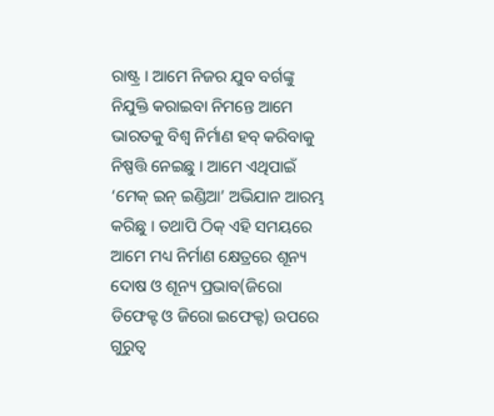ରାଷ୍ଟ୍ର । ଆମେ ନିଜର ଯୁବ ବର୍ଗଙ୍କୁ ନିଯୁକ୍ତି କରାଇବା ନିମନ୍ତେ ଆମେ ଭାରତକୁ ବିଶ୍ୱ ନିର୍ମାଣ ହବ୍ କରିବାକୁ ନିଷ୍ପତ୍ତି ନେଇଛୁ । ଆମେ ଏଥିପାଇଁ ‘ମେକ୍ ଇନ୍ ଇଣ୍ଡିଆ’ ଅଭିଯାନ ଆରମ୍ଭ କରିଛୁ । ତଥାପି ଠିକ୍ ଏହି ସମୟରେ ଆମେ ମଧ୍ୟ ନିର୍ମାଣ କ୍ଷେତ୍ରରେ ଶୂନ୍ୟ ଦୋଷ ଓ ଶୂନ୍ୟ ପ୍ରଭାବ(ଜିରୋ ଡିଫେକ୍ଟ ଓ ଜିରୋ ଇଫେକ୍ଟ) ଉପରେ ଗୁରୁତ୍ୱ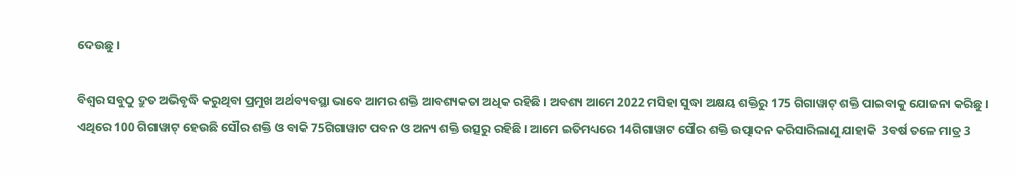ଦେଉଛୁ ।

ବିଶ୍ୱର ସବୁଠୁ ଦ୍ରୁତ ଅଭିବୃଦ୍ଧି କରୁଥିବା ପ୍ରମୁଖ ଅର୍ଥବ୍ୟବସ୍ଥା ଭାବେ ଆମର ଶକ୍ତି ଆବଶ୍ୟକତା ଅଧିକ ରହିଛି । ଅବଶ୍ୟ ଆମେ 2022 ମସିହା ସୁଦ୍ଧା ଅକ୍ଷୟ ଶକ୍ତିରୁ 175 ଗିଗାୱାଟ୍ ଶକ୍ତି ପାଇବାକୁ ଯୋଜନା କରିଛୁ । ଏଥିରେ 100 ଗିଗାୱାଟ୍ ହେଉଛି ସୌର ଶକ୍ତି ଓ ବାକି 75ଗିଗାୱାଟ ପବନ ଓ ଅନ୍ୟ ଶକ୍ତି ଉତ୍ସରୁ ରହିଛି । ଆମେ ଇତିମଧ୍ୟରେ 14ଗିଗାୱାଟ ସୌର ଶକ୍ତି ଉତ୍ପାଦନ କରିସାରିଲାଣୁ ଯାହାକି  3ବର୍ଷ ତଳେ ମାତ୍ର 3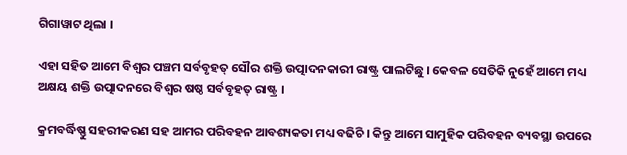ଗିଗାୱାଟ ଥିଲା ।

ଏହା ସହିତ ଆମେ ବିଶ୍ୱର ପଞ୍ଚମ ସର୍ବବୃହତ୍ ସୌର ଶକ୍ତି ଉତ୍ପାଦନକାରୀ ରାଷ୍ଟ୍ର ପାଲଟିଛୁ । କେବଳ ସେତିକି ନୁହେଁ ଆମେ ମଧ୍ୟ ଅକ୍ଷୟ ଶକ୍ତି ଉତ୍ପାଦନରେ ବିଶ୍ୱର ଷଷ୍ଠ ସର୍ବବୃହତ୍ ରାଷ୍ଟ୍ର ।

କ୍ରମବର୍ଦ୍ଧିଷ୍ଣୁ ସହରୀକରଣ ସହ ଆମର ପରିବହନ ଆବଶ୍ୟକତା ମଧ୍ୟ ବଢିଚି । କିନ୍ତୁ ଆମେ ସାମୁହିକ ପରିବହନ ବ୍ୟବସ୍ଥା ଉପରେ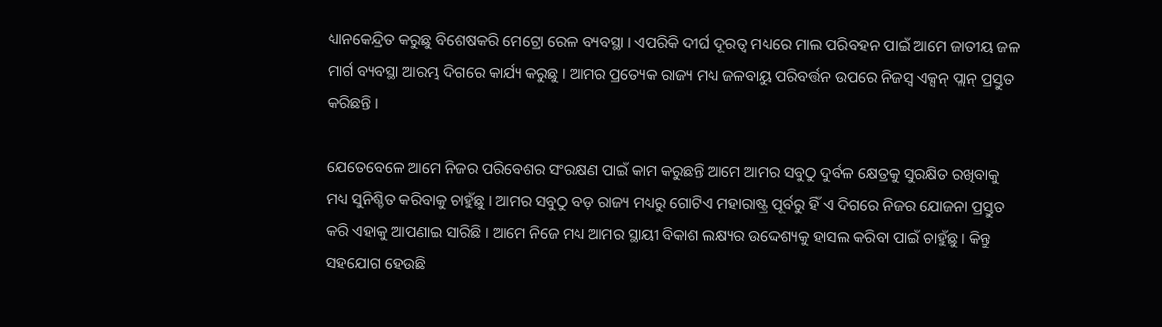ଧ୍ୟାନକେନ୍ଦ୍ରିତ କରୁଛୁ ବିଶେଷକରି ମେଟ୍ରୋ ରେଳ ବ୍ୟବସ୍ଥା । ଏପରିକି ଦୀର୍ଘ ଦୂରତ୍ୱ ମଧ୍ୟରେ ମାଲ ପରିବହନ ପାଇଁ ଆମେ ଜାତୀୟ ଜଳ ମାର୍ଗ ବ୍ୟବସ୍ଥା ଆରମ୍ଭ ଦିଗରେ କାର୍ଯ୍ୟ କରୁଛୁ । ଆମର ପ୍ରତ୍ୟେକ ରାଜ୍ୟ ମଧ୍ୟ ଜଳବାୟୁ ପରିବର୍ତ୍ତନ ଉପରେ ନିଜସ୍ୱ ଏକ୍ସନ୍ ପ୍ଲାନ୍ ପ୍ରସ୍ତୁତ କରିଛନ୍ତି ।

ଯେତେବେଳେ ଆମେ ନିଜର ପରିବେଶର ସଂରକ୍ଷଣ ପାଇଁ କାମ କରୁଛନ୍ତି ଆମେ ଆମର ସବୁଠୁ ଦୁର୍ବଳ କ୍ଷେତ୍ରକୁ ସୁରକ୍ଷିତ ରଖିବାକୁ ମଧ୍ୟ ସୁନିଶ୍ଚିତ କରିବାକୁ ଚାହୁଁଛୁ । ଆମର ସବୁଠୁ ବଡ଼ ରାଜ୍ୟ ମଧ୍ୟରୁ ଗୋଟିଏ ମହାରାଷ୍ଟ୍ର ପୂର୍ବରୁ ହିଁ ଏ ଦିଗରେ ନିଜର ଯୋଜନା ପ୍ରସ୍ତୁତ କରି ଏହାକୁ ଆପଣାଇ ସାରିଛି । ଆମେ ନିଜେ ମଧ୍ୟ ଆମର ସ୍ଥାୟୀ ବିକାଶ ଲକ୍ଷ୍ୟର ଉଦ୍ଦେଶ୍ୟକୁ ହାସଲ କରିବା ପାଇଁ ଚାହୁଁଛୁ । କିନ୍ତୁ ସହଯୋଗ ହେଉଛି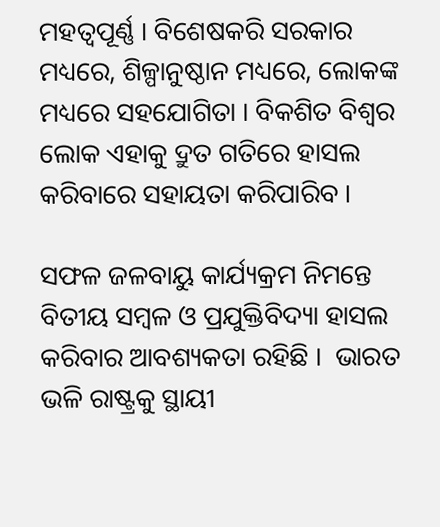ମହତ୍ୱପୂର୍ଣ୍ଣ । ବିଶେଷକରି ସରକାର ମଧ୍ୟରେ, ଶିଳ୍ପାନୁଷ୍ଠାନ ମଧ୍ୟରେ, ଲୋକଙ୍କ ମଧ୍ୟରେ ସହଯୋଗିତା । ବିକଶିତ ବିଶ୍ୱର ଲୋକ ଏହାକୁ ଦ୍ରୁତ ଗତିରେ ହାସଲ କରିବାରେ ସହାୟତା କରିପାରିବ ।

ସଫଳ ଜଳବାୟୁ କାର୍ଯ୍ୟକ୍ରମ ନିମନ୍ତେ ବିତୀୟ ସମ୍ବଳ ଓ ପ୍ରଯୁକ୍ତିବିଦ୍ୟା ହାସଲ କରିବାର ଆବଶ୍ୟକତା ରହିଛି ।  ଭାରତ ଭଳି ରାଷ୍ଟ୍ରକୁ ସ୍ଥାୟୀ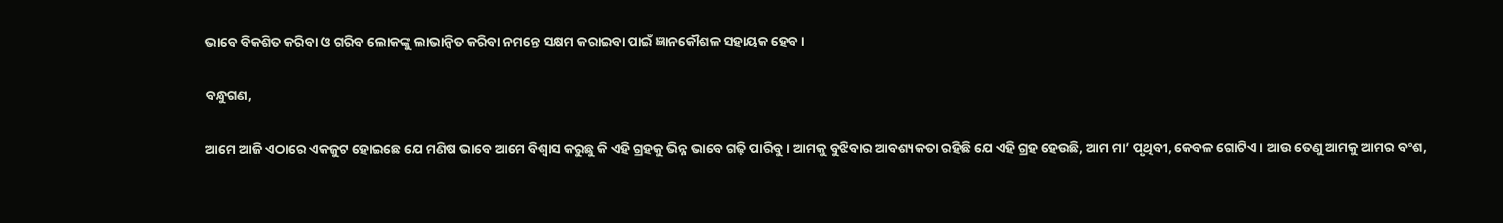ଭାବେ ବିକଶିତ କରିବା ଓ ଗରିବ ଲୋକଙ୍କୁ ଲାଭାନ୍ୱିତ କରିବା ନମନ୍ତେ ସକ୍ଷମ କରାଇବା ପାଇଁ ଜ୍ଞାନକୌଶଳ ସହାୟକ ହେବ ।

ବନ୍ଧୁଗଣ,

ଆମେ ଆଜି ଏଠାରେ ଏକଜୁଟ ହୋଇଛେ ଯେ ମଣିଷ ଭାବେ ଆମେ ବିଶ୍ୱାସ କରୁଛୁ କି ଏହି ଗ୍ରହକୁ ଭିନ୍ନ ଭାବେ ଗଢ଼ି ପାରିବୁ । ଆମକୁ ବୁଝିବାର ଆବଶ୍ୟକତା ରହିଛି ଯେ ଏହି ଗ୍ରହ ହେଉଛି, ଆମ ମା’ ପୃଥିବୀ, କେବଳ ଗୋଟିଏ । ଆଉ ତେଣୁ ଆମକୁ ଆମର ବଂଶ,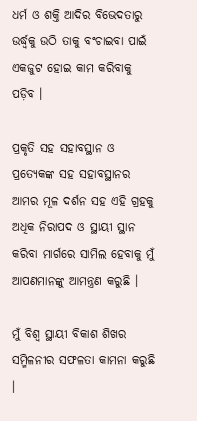ଧର୍ମ ଓ ଶକ୍ତି ଆଦିର ବିଭେଦତାରୁ ଉର୍ଦ୍ଧ୍ଵକୁ ଉଠି ତାକୁ ବଂଚାଇବା ପାଇଁ ଏକଜୁଟ ହୋଇ କାମ କରିବାକୁ ପଡ଼ିବ ।

ପ୍ରକୃତି ସହ ସହାବସ୍ଥାନ ଓ ପ୍ରତ୍ୟେକଙ୍କ ସହ ସହାବସ୍ଥାନର ଆମର ମୂଳ ଦର୍ଶନ ସହ ଏହି ଗ୍ରହକୁ ଅଧିକ ନିରାପଦ ଓ ସ୍ଥାୟୀ ସ୍ଥାନ କରିବା ମାର୍ଗରେ ସାମିଲ ହେବାକୁ ମୁଁ ଆପଣମାନଙ୍କୁ ଆମନ୍ତ୍ରଣ କରୁଛି ।

ମୁଁ ବିଶ୍ୱ ସ୍ଥାୟୀ ବିକାଶ ଶିଖର ସମ୍ମିଳନୀର ସଫଳତା କାମନା କରୁଛି ।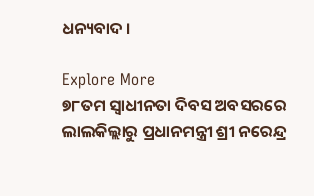ଧନ୍ୟବାଦ ।

Explore More
୭୮ତମ ସ୍ୱାଧୀନତା ଦିବସ ଅବସରରେ ଲାଲକିଲ୍ଲାରୁ ପ୍ରଧାନମନ୍ତ୍ରୀ ଶ୍ରୀ ନରେନ୍ଦ୍ର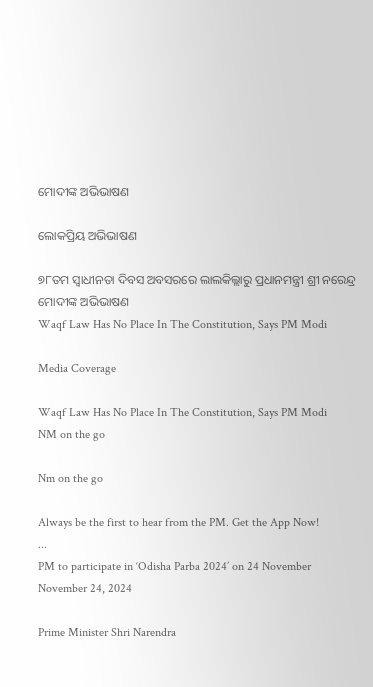ମୋଦୀଙ୍କ ଅଭିଭାଷଣ

ଲୋକପ୍ରିୟ ଅଭିଭାଷଣ

୭୮ତମ ସ୍ୱାଧୀନତା ଦିବସ ଅବସରରେ ଲାଲକିଲ୍ଲାରୁ ପ୍ରଧାନମନ୍ତ୍ରୀ ଶ୍ରୀ ନରେନ୍ଦ୍ର ମୋଦୀଙ୍କ ଅଭିଭାଷଣ
Waqf Law Has No Place In The Constitution, Says PM Modi

Media Coverage

Waqf Law Has No Place In The Constitution, Says PM Modi
NM on the go

Nm on the go

Always be the first to hear from the PM. Get the App Now!
...
PM to participate in ‘Odisha Parba 2024’ on 24 November
November 24, 2024

Prime Minister Shri Narendra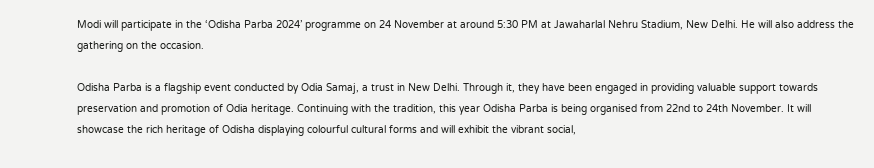Modi will participate in the ‘Odisha Parba 2024’ programme on 24 November at around 5:30 PM at Jawaharlal Nehru Stadium, New Delhi. He will also address the gathering on the occasion.

Odisha Parba is a flagship event conducted by Odia Samaj, a trust in New Delhi. Through it, they have been engaged in providing valuable support towards preservation and promotion of Odia heritage. Continuing with the tradition, this year Odisha Parba is being organised from 22nd to 24th November. It will showcase the rich heritage of Odisha displaying colourful cultural forms and will exhibit the vibrant social,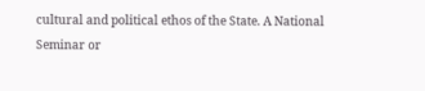cultural and political ethos of the State. A National Seminar or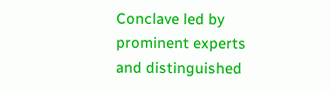Conclave led by prominent experts and distinguished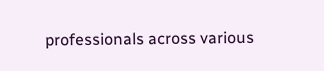professionals across various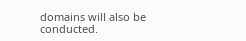domains will also be conducted.